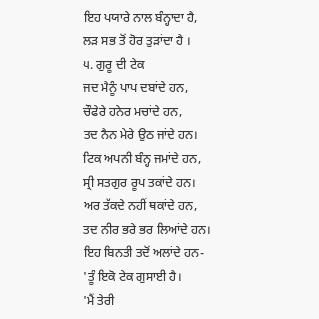ਇਹ ਪਯਾਰੇ ਨਾਲ ਬੰਨ੍ਹਾਦਾ ਹੈ,
ਲੜ ਸਭ ਤੋਂ ਹੋਰ ਤੁੜਾਂਦਾ ਹੈ ।
੫. ਗੁਰੂ ਦੀ ਟੇਕ
ਜਦ ਮੈਨੂੰ ਪਾਪ ਦਬਾਂਦੇ ਹਨ,
ਚੌਫੇਰੇ ਹਨੇਰ ਮਚਾਂਦੇ ਹਨ,
ਤਦ ਨੈਨ ਮੇਰੇ ਉਠ ਜਾਂਦੇ ਹਨ।
ਟਿਕ ਅਪਨੀ ਬੰਨ੍ਹ ਜਮਾਂਦੇ ਹਨ,
ਸ੍ਰੀ ਸਤਗੁਰ ਰੂਪ ਤਕਾਂਦੇ ਹਨ।
ਅਰ ਤੱਕਦੇ ਨਹੀਂ ਥਕਾਂਦੇ ਹਨ,
ਤਦ ਨੀਰ ਭਰੇ ਭਰ ਲਿਆਂਦੇ ਹਨ।
ਇਹ ਬਿਨਤੀ ਤਦੋਂ ਅਲਾਂਦੇ ਹਨ-
'ਤੂੰ ਇਕੋ ਟੇਕ ਗੁਸਾਈ ਹੈ।
'ਮੈਂ ਤੇਰੀ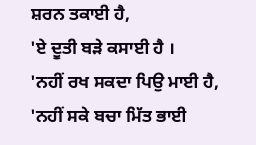ਸ਼ਰਨ ਤਕਾਈ ਹੈ,
'ਏ ਦੂਤੀ ਬੜੇ ਕਸਾਈ ਹੈ ।
'ਨਹੀਂ ਰਖ ਸਕਦਾ ਪਿਉ ਮਾਈ ਹੈ,
'ਨਹੀਂ ਸਕੇ ਬਚਾ ਮਿੱਤ ਭਾਈ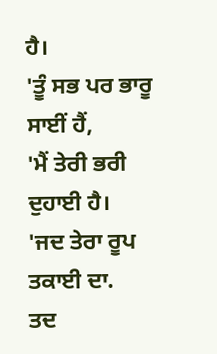ਹੈ।
'ਤੂੰ ਸਭ ਪਰ ਭਾਰੂ ਸਾਈਂ ਹੈਂ,
'ਮੈਂ ਤੇਰੀ ਭਰੀ ਦੁਹਾਈ ਹੈ।
'ਜਦ ਤੇਰਾ ਰੂਪ ਤਕਾਈ ਦਾ.
ਤਦ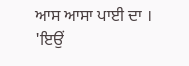ਆਸ ਆਸਾ ਪਾਈ ਦਾ ।
'ਇਉਂ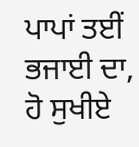ਪਾਪਾਂ ਤਈਂ ਭਜਾਈ ਦਾ,
ਹੋ ਸੁਖੀਏ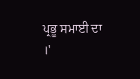ਪ੍ਰਭੂ ਸਮਾਈ ਦਾ ।'